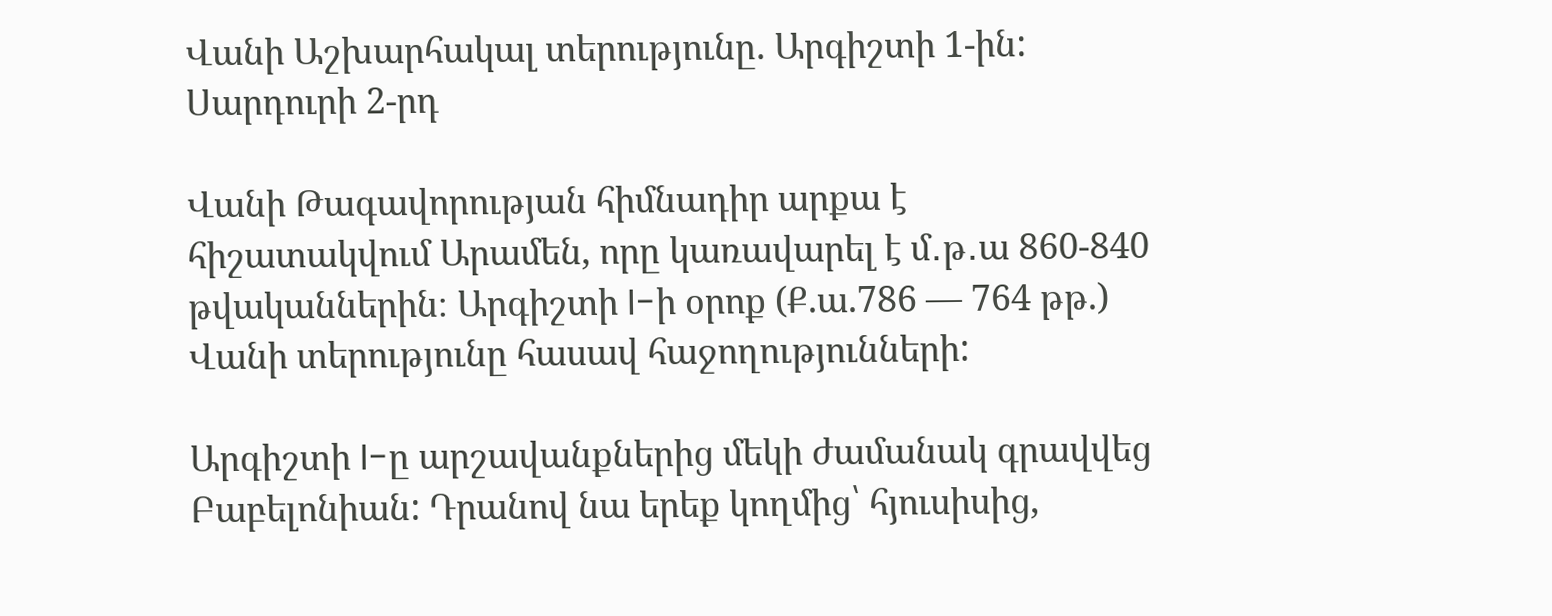Վանի Աշխարհակալ տերությունը. Արգիշտի 1-ին: Սարդուրի 2-րդ

Վանի Թագավորության հիմնադիր արքա է հիշատակվում Արամեն, որը կառավարել է մ․թ․ա 860-840 թվականներին։ Արգիշտի I-ի օրոք (Ք.ա.786 — 764 թթ.) Վանի տերությունը հասավ հաջողությունների:

Արգիշտի I-ը արշավանքներից մեկի ժամանակ գրավվեց Բաբելոնիան: Դրանով նա երեք կողմից՝ հյուսիսից,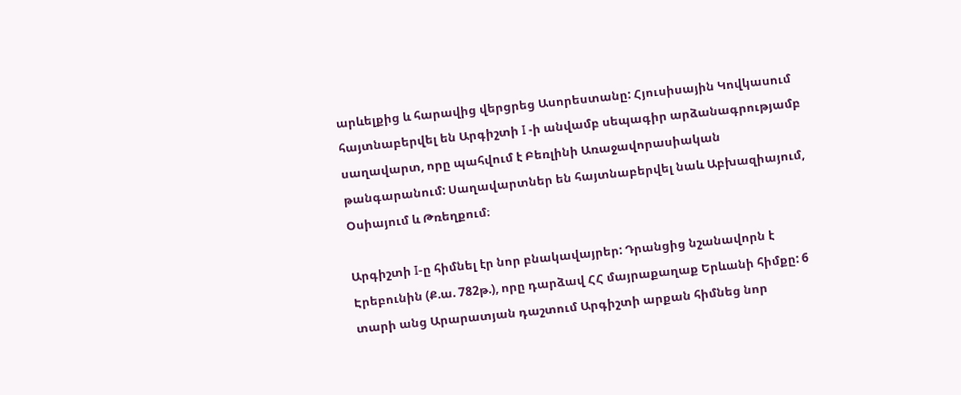արևելքից և հարավից վերցրեց Ասորեստանը: Հյուսիսային Կովկասում հայտնաբերվել են Արգիշտի I -ի անվամբ սեպագիր արձանագրությամբ սաղավարտ, որը պահվում է Բեռլինի Առաջավորասիական թանգարանում: Սաղավարտներ են հայտնաբերվել նաև Աբխազիայում, Օսիայում և Թռեղքում։

Արգիշտի I-ը հիմնել էր նոր բնակավայրեր: Դրանցից նշանավորն է Էրեբունին (Ք.ա. 782թ.), որը դարձավ ՀՀ մայրաքաղաք Երևանի հիմքը: 6 տարի անց Արարատյան դաշտում Արգիշտի արքան հիմնեց նոր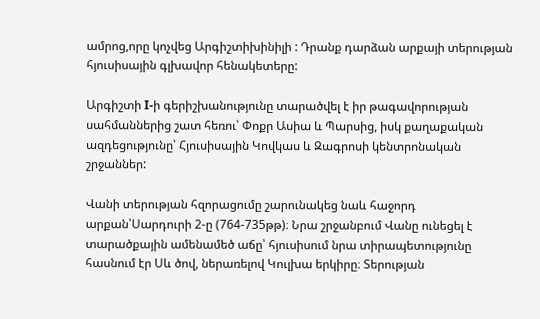ամրոց,որը կոչվեց Արգիշտիխինիլի : Դրանք դարձան արքայի տերության հյուսիսային գլխավոր հենակետերը:

Արգիշտի I-ի գերիշխանությունը տարածվել է իր թագավորության սահմաններից շատ հեռու՝ Փոքր Ասիա և Պարսից, իսկ քաղաքական ազդեցությունը՝ Հյուսիսային Կովկաս և Զագրոսի կենտրոնական շրջաններ:

Վանի տերության հզորացումը շարունակեց նաև հաջորդ արքան՝Սարդուրի 2-ը (764-735թթ)։ Նրա շրջանբում Վանը ունեցել է տարածքային ամենամեծ աճը՝ հյուսիսում նրա տիրապետությունը հասնում էր Սև ծով, ներառելով Կուլխա երկիրը։ Տերության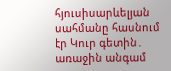հյուսիսարևելյան սահմանը հասնում էր Կուր գետին․ առաջին անգամ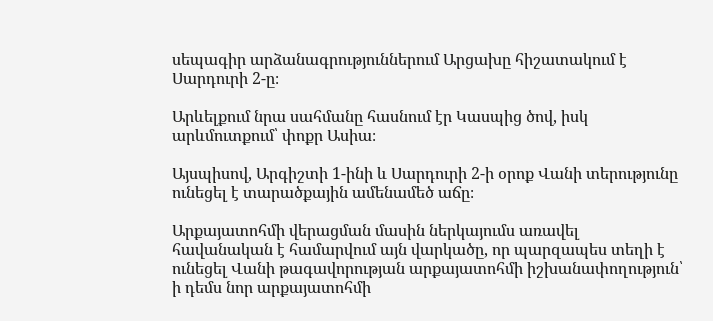սեպագիր արձանագրություններում Արցախը հիշատակում է Սարդուրի 2-ը։

Արևելքում նրա սահմանը հասնում էր Կասպից ծով, իսկ արևմուտքում՝ փոքր Ասիա։

Այսպիսով, Արգիշտի 1-ինի և Սարդուրի 2-ի օրոք Վանի տերությունը ունեցել է տարածքային ամենամեծ աճը։

Արքայատոհմի վերացման մասին ներկայումս առավել հավանական է համարվում այն վարկածը, որ պարզապես տեղի է ունեցել Վանի թագավորության արքայատոհմի իշխանափողություն՝ ի դեմս նոր արքայատոհմի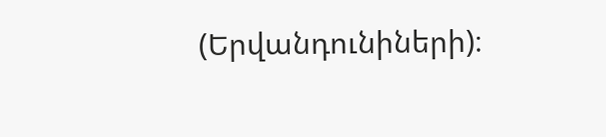(Երվանդունիների)։